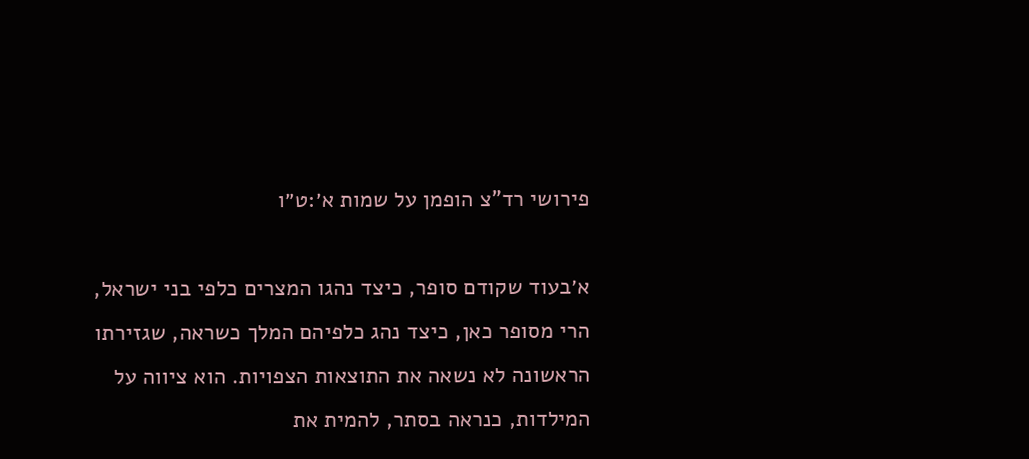פירושי רד"צ הופמן על שמות א׳:ט״ו

א׳בעוד שקודם סופר, כיצד נהגו המצרים כלפי בני ישראל, הרי מסופר כאן, כיצד נהג כלפיהם המלך כשראה, שגזירתו הראשונה לא נשאה את התוצאות הצפויות. הוא ציווה על המילדות, כנראה בסתר, להמית את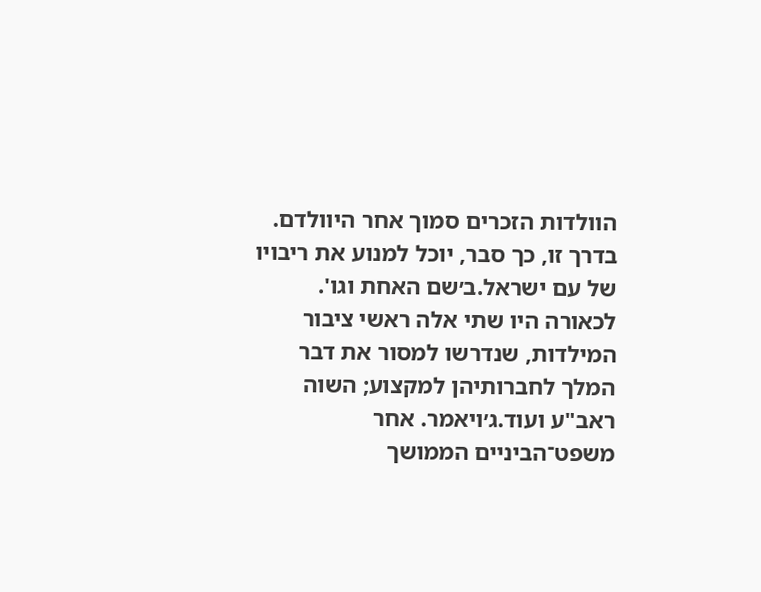הוולדות הזכרים סמוך אחר היוולדם. בדרך זו, כך סבר, יוכל למנוע את ריבויו של עם ישראל.ב׳שם האחת וגו'. לכאורה היו שתי אלה ראשי ציבור המילדות, שנדרשו למסור את דבר המלך לחברותיהן למקצוע; השוה ראב"ע ועוד.ג׳ויאמר. אחר משפט־הביניים הממושך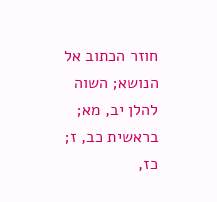חוזר הכתוב אל הנושא; השוה להלן יב, מא; בראשית כב, ז; כז,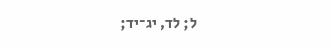ל; לד, יג־יד;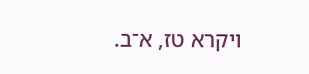ויקרא טז, א־ב.